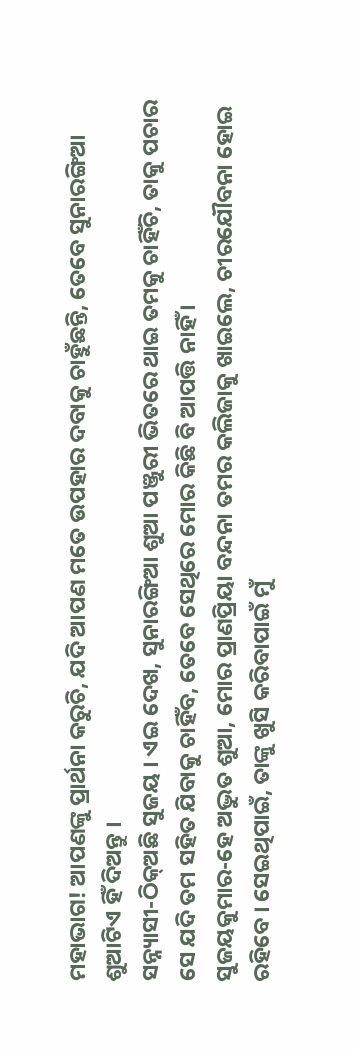ମହାଭାଗ! ଆପଣଙ୍କୁ ପ୍ରାର୍ଥନା କରୁଚି, ଯଦି ଆପଣ ମତେ ଉପହାର ଦବାକୁ ଚାହୁଁଛନ୍ତି, ତେବେ ସୁନାରଙ୍ଗିଆ ଶୁଆଟିଏ ହିଁ ଦିଅନ୍ତୁ ।
ସନ୍ନ୍ୟାସୀ-ଠିକ୍ଅଛି ସୁଜୟ । ଏଇ ଦେଖ, ସୁନାରଙ୍ଗିଆ ଶୁଆ ପଞ୍ଜୁରୀ ଭିତରେ ଥାଇ ତମକୁ ଚାହିଁଚି, ତାକୁ ପଚାର ସେ ଯଦି ତମ ସହିତ ଯିବାକୁ ଚାହିଁବ, ତେବେ ସେଥିରେ ମୋର କିଛି ବି ଆପତ୍ତି ନାହିଁ ।
ସୁଜୟକୁମାର-ହେ ଅଦ୍ଭୁତ ଶୁଆ, ମୋର ପ୍ରାଣପ୍ରିୟା ବନ୍ଦନା ତମର କଲିଜାକୁ ଖାଇଲେ, ଚୀରଯୌବନା ହୋଇ ରହିବେ । ସେଇଥିପାଇଁ, ତାଙ୍କୁ ଖୁସି କରିବାପାଇଁ ମୁଁ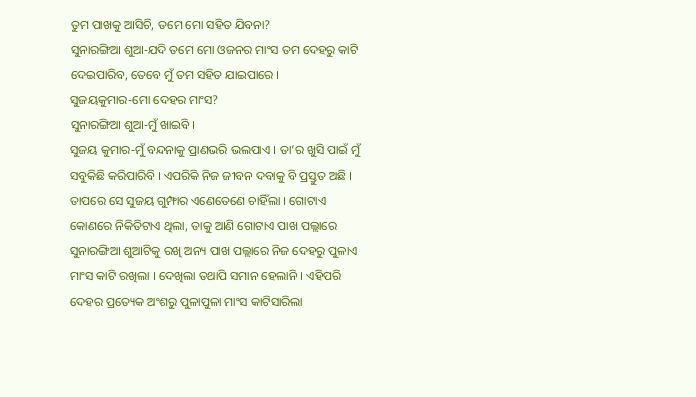ତୁମ ପାଖକୁ ଆସିଚି, ତମେ ମୋ ସହିତ ଯିବନା?
ସୁନାରଙ୍ଗିଆ ଶୁଆ-ଯଦି ତମେ ମୋ ଓଜନର ମାଂସ ତମ ଦେହରୁ କାଟି ଦେଇପାରିବ, ତେବେ ମୁଁ ତମ ସହିତ ଯାଇପାରେ ।
ସୁଜୟକୁମାର-ମୋ ଦେହର ମାଂସ?
ସୁନାରଙ୍ଗିଆ ଶୁଆ-ମୁଁ ଖାଇବି ।
ସୁଜୟ କୁମାର-ମୁଁ ବନ୍ଦନାକୁ ପ୍ରାଣଭରି ଭଲପାଏ । ତା’ର ଖୁସି ପାଇଁ ମୁଁ ସବୁକିଛି କରିପାରିବି । ଏପରିକି ନିଜ ଜୀବନ ଦବାକୁ ବି ପ୍ରସ୍ତୁତ ଅଛି ।
ତାପରେ ସେ ସୁଜୟ ଗୁମ୍ଫାର ଏଣେତେଣେ ଚାହିଁଲା । ଗୋଟାଏ କୋଣରେ ନିକିତିଟାଏ ଥିଲା, ତାକୁ ଆଣି ଗୋଟାଏ ପାଖ ପଲ୍ଲାରେ ସୁନାରଙ୍ଗିଆ ଶୁଆଟିକୁ ରଖି ଅନ୍ୟ ପାଖ ପଲ୍ଲାରେ ନିଜ ଦେହରୁ ପୁଳାଏ ମାଂସ କାଟି ରଖିଲା । ଦେଖିଲା ତଥାପି ସମାନ ହେଲାନି । ଏହିପରି ଦେହର ପ୍ରତ୍ୟେକ ଅଂଶରୁ ପୁଳାପୁଳା ମାଂସ କାଟିସାରିଲା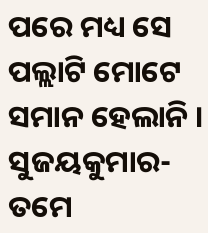ପରେ ମଧ୍ୟ ସେ ପଲ୍ଲାଟି ମୋଟେ ସମାନ ହେଲାନି ।
ସୁଜୟକୁମାର-ତମେ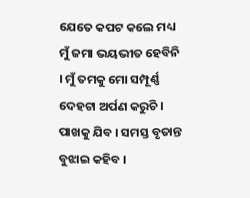ଯେତେ କପଟ କଲେ ମଧ୍ୟ ମୁଁ ଜମା ଭୟଭୀତ ହେବିନି । ମୁଁ ତମକୁ ମୋ ସମ୍ପୂର୍ଣ୍ଣ ଦେହଟା ଅର୍ପଣ କରୁଚି । ପାଖକୁ ଯିବ । ସମସ୍ତ ବୃତାନ୍ତ ବୁଝାଇ କହିବ ।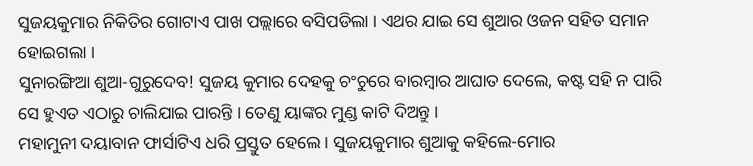ସୁଜୟକୁମାର ନିକିତିର ଗୋଟାଏ ପାଖ ପଲ୍ଲାରେ ବସିପଡିଲା । ଏଥର ଯାଇ ସେ ଶୁଆର ଓଜନ ସହିତ ସମାନ ହୋଇଗଲା ।
ସୁନାରଙ୍ଗିଆ ଶୁଆ-ଗୁରୁଦେବ! ସୁଜୟ କୁମାର ଦେହକୁ ଚଂଚୁରେ ବାରମ୍ବାର ଆଘାତ ଦେଲେ, କଷ୍ଟ ସହି ନ ପାରି ସେ ହୁଏତ ଏଠାରୁ ଚାଲିଯାଇ ପାରନ୍ତି । ତେଣୁ ୟାଙ୍କର ମୁଣ୍ଡ କାଟି ଦିଅନ୍ତୁ ।
ମହାମୁନୀ ଦୟାବାନ ଫାର୍ସାଟିଏ ଧରି ପ୍ରସ୍ତୁତ ହେଲେ । ସୁଜୟକୁମାର ଶୁଆକୁ କହିଲେ-ମୋର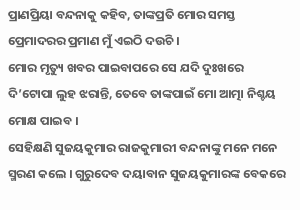ପ୍ରାଣପ୍ରିୟା ବନ୍ଦନାକୁ କହିବ, ତାଙ୍କପ୍ରତି ମୋର ସମସ୍ତ ପ୍ରେମାଦରର ପ୍ରମାଣ ମୁଁ ଏଇଠି ଦଉଚି ।
ମୋର ମୃତ୍ୟୁ ଖବର ପାଇବାପରେ ସେ ଯଦି ଦୁଃଖରେ ଦି’ଟୋପା ଲୁହ ଝରାନ୍ତି, ତେବେ ତାଙ୍କପାଇଁ ମୋ ଆତ୍ମା ନିଶ୍ଚୟ ମୋକ୍ଷ ପାଇବ ।
ସେହିକ୍ଷଣି ସୁଜୟକୁମାର ରାଜକୁମାରୀ ବନ୍ଦନାଙ୍କୁ ମନେ ମନେ ସ୍ମରଣ କଲେ । ଗୁରୁଦେବ ଦୟାବାନ ସୁଜୟକୁମାରଙ୍କ ବେକରେ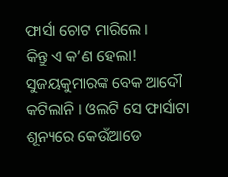ଫାର୍ସା ଚୋଟ ମାରିଲେ ।
କିନ୍ତୁ ଏ କ’ଣ ହେଲା! ସୁଜୟକୁମାରଙ୍କ ବେକ ଆଦୌ କଟିଲାନି । ଓଲଟି ସେ ଫାର୍ସାଟା ଶୂନ୍ୟରେ କେଉଁଆଡେ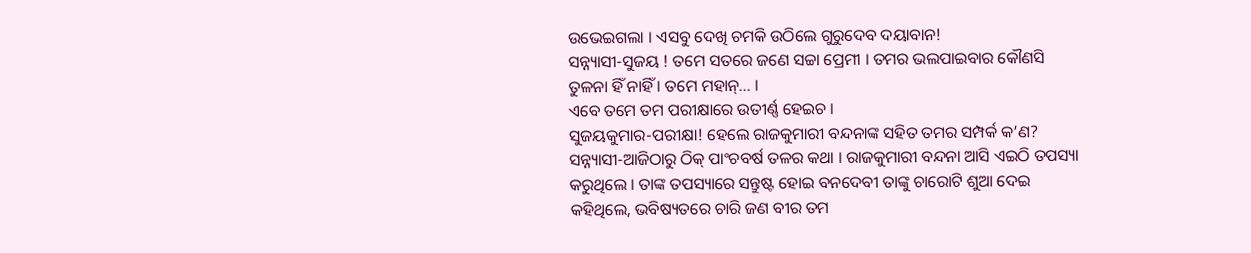ଉଭେଇଗଲା । ଏସବୁ ଦେଖି ଚମକି ଉଠିଲେ ଗୁରୁଦେବ ଦୟାବାନ!
ସନ୍ନ୍ୟାସୀ-ସୁଜୟ ! ତମେ ସତରେ ଜଣେ ସଚ୍ଚା ପ୍ରେମୀ । ତମର ଭଲପାଇବାର କୌଣସି ତୁଳନା ହିଁ ନାହିଁ । ତମେ ମହାନ୍… ।
ଏବେ ତମେ ତମ ପରୀକ୍ଷାରେ ଉତୀର୍ଣ୍ଣ ହେଇଚ ।
ସୁଜୟକୁମାର-ପରୀକ୍ଷା! ହେଲେ ରାଜକୁମାରୀ ବନ୍ଦନାଙ୍କ ସହିତ ତମର ସମ୍ପର୍କ କ’ଣ?
ସନ୍ନ୍ୟାସୀ-ଆଜିଠାରୁ ଠିକ୍ ପାଂଚବର୍ଷ ତଳର କଥା । ରାଜକୁମାରୀ ବନ୍ଦନା ଆସି ଏଇଠି ତପସ୍ୟା କରୁଥିଲେ । ତାଙ୍କ ତପସ୍ୟାରେ ସନ୍ତୁଷ୍ଟ ହୋଇ ବନଦେବୀ ତାଙ୍କୁ ଚାରୋଟି ଶୁଆ ଦେଇ କହିଥିଲେ, ଭବିଷ୍ୟତରେ ଚାରି ଜଣ ବୀର ତମ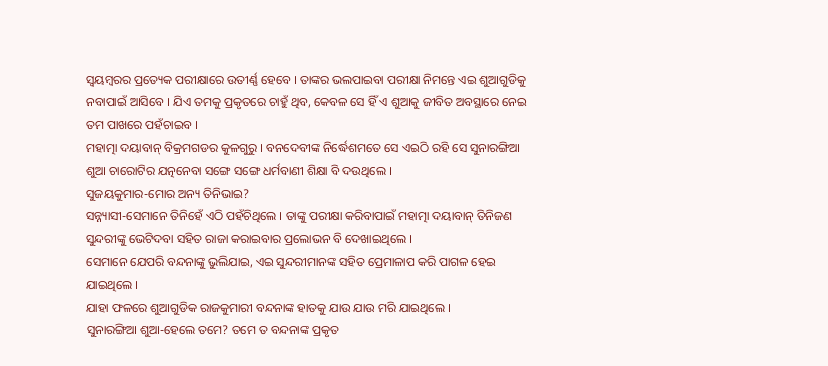ସ୍ୱୟମ୍ବରର ପ୍ରତ୍ୟେକ ପରୀକ୍ଷାରେ ଉତୀର୍ଣ୍ଣ ହେବେ । ତାଙ୍କର ଭଲପାଇବା ପରୀକ୍ଷା ନିମନ୍ତେ ଏଇ ଶୁଆଗୁଡିକୁ ନବାପାଇଁ ଆସିବେ । ଯିଏ ତମକୁ ପ୍ରକୃତରେ ଚାହୁଁ ଥିବ, କେବଳ ସେ ହିଁ ଏ ଶୁଆକୁ ଜୀବିତ ଅବସ୍ଥାରେ ନେଇ ତମ ପାଖରେ ପହଁଚାଇବ ।
ମହାତ୍ମା ଦୟାବାନ୍ ବିକ୍ରମଗଡର କୁଳଗୁରୁ । ବନଦେବୀଙ୍କ ନିର୍ଦ୍ଧେଶମତେ ସେ ଏଇଠି ରହି ସେ ସୁନାରଙ୍ଗିଆ ଶୁଆ ଚାରୋଟିର ଯତ୍ନନେବା ସଙ୍ଗେ ସଙ୍ଗେ ଧର୍ମବାଣୀ ଶିକ୍ଷା ବି ଦଉଥିଲେ ।
ସୁଜୟକୁମାର-ମୋର ଅନ୍ୟ ତିନିଭାଇ?
ସନ୍ନ୍ୟାସୀ-ସେମାନେ ତିନିହେଁ ଏଠି ପହଁଚିଥିଲେ । ତାଙ୍କୁ ପରୀକ୍ଷା କରିବାପାଇଁ ମହାତ୍ମା ଦୟାବାନ୍ ତିନିଜଣ ସୁନ୍ଦରୀଙ୍କୁ ଭେଟିଦବା ସହିତ ରାଜା କରାଇବାର ପ୍ରଲୋଭନ ବି ଦେଖାଇଥିଲେ ।
ସେମାନେ ଯେପରି ବନ୍ଦନାଙ୍କୁ ଭୁଲିଯାଇ, ଏଇ ସୁନ୍ଦରୀମାନଙ୍କ ସହିତ ପ୍ରେମାଳାପ କରି ପାଗଳ ହେଇ ଯାଇଥିଲେ ।
ଯାହା ଫଳରେ ଶୁଆଗୁଡିକ ରାଜକୁମାରୀ ବନ୍ଦନାଙ୍କ ହାତକୁ ଯାଉ ଯାଉ ମରି ଯାଇଥିଲେ ।
ସୁନାରଙ୍ଗିଆ ଶୁଆ-ହେଲେ ତମେ? ତମେ ତ ବନ୍ଦନାଙ୍କ ପ୍ରକୃତ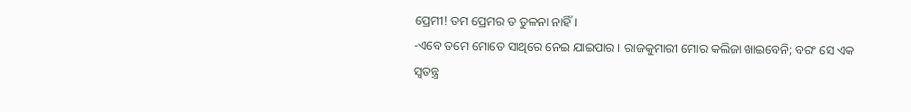ପ୍ରେମୀ! ତମ ପ୍ରେମର ତ ତୁଳନା ନାହିଁ ।
-ଏବେ ତମେ ମୋତେ ସାଥିରେ ନେଇ ଯାଇପାର । ରାଜକୁମାରୀ ମୋର କଲିଜା ଖାଇବେନି; ବରଂ ସେ ଏକ ସ୍ୱତନ୍ତ୍ର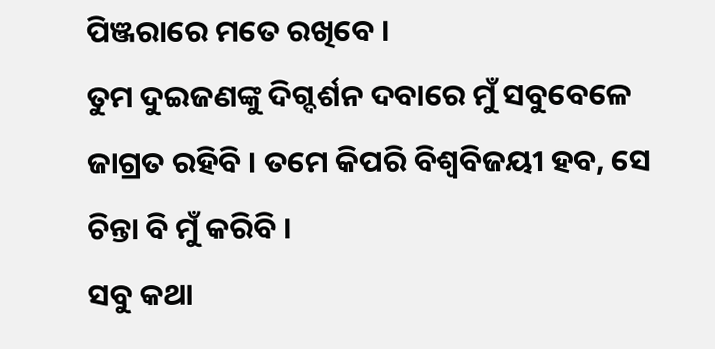ପିଞ୍ଜରାରେ ମତେ ରଖିବେ ।
ତୁମ ଦୁଇଜଣଙ୍କୁ ଦିଗ୍ଦର୍ଶନ ଦବାରେ ମୁଁ ସବୁବେଳେ ଜାଗ୍ରତ ରହିବି । ତମେ କିପରି ବିଶ୍ୱବିଜୟୀ ହବ, ସେ ଚିନ୍ତା ବି ମୁଁ କରିବି ।
ସବୁ କଥା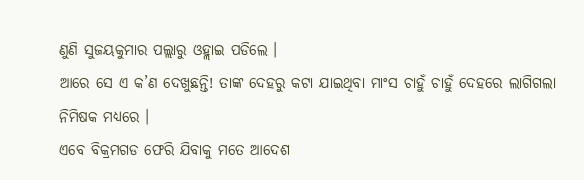ଣୁଣି ସୁଜୟକୁମାର ପଲ୍ଲାରୁ ଓହ୍ଲାଇ ପଡିଲେ ।
ଆରେ ସେ ଏ କ’ଣ ଦେଖୁଛନ୍ତି! ତାଙ୍କ ଦେହରୁ କଟା ଯାଇଥିବା ମାଂସ ଚାହୁଁ ଚାହୁଁ ଦେହରେ ଲାଗିଗଲା ନିମିଷକ ମଧ୍ୟରେ ।
ଏବେ ବିକ୍ରମଗଡ ଫେରି ଯିବାକୁ ମତେ ଆଦେଶ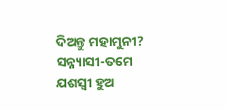ଦିଅନ୍ତୁ ମହାମୁନୀ?
ସନ୍ନ୍ୟାସୀ-ତମେ ଯଶସ୍ୱୀ ହୁଅ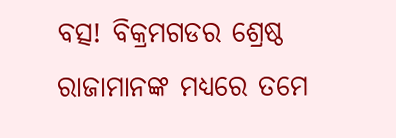ବତ୍ସ! ବିକ୍ରମଗଡର ଶ୍ରେଷ୍ଠ ରାଜାମାନଙ୍କ ମଧ୍ୟରେ ତମେ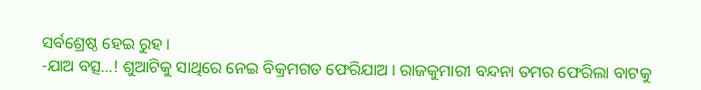ସର୍ବଶ୍ରେଷ୍ଠ ହେଇ ରୁହ ।
-ଯାଅ ବତ୍ସ…! ଶୁଆଟିକୁ ସାଥିରେ ନେଇ ବିକ୍ରମଗଡ ଫେରିଯାଅ । ରାଜକୁମାରୀ ବନ୍ଦନା ତମର ଫେରିଲା ବାଟକୁ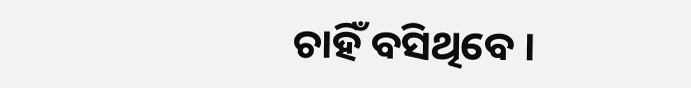ଚାହିଁ ବସିଥିବେ ।